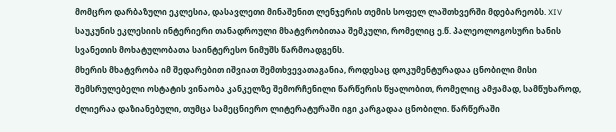მომცრო დარბაზული ეკლესია, დასავლეთი მინაშენით ლენჯერის თემის სოფელ ლაშთხვერში მდებარეობს. XIV საუკუნის ეკლესიის ინტერიერი თანადროული მხატვრობითაა შემკული, რომელიც ე.წ. პალეოლოგოსური ხანის სვანეთის მოხატულობათა საინტერესო ნიმუშს წარმოადგენს.
მხერის მხატვრობა იმ შედარებით იშვიათ შემთხვევათაგანია, როდესაც დოკუმენტურადაა ცნობილი მისი შემსრულებელი ოსტატის ვინაობა კანკელზე შემორჩენილი წარწერის წყალობით, რომელიც ამჟამად, სამწუხაროდ, ძლიერაა დაზიანებული, თუმცა სამეცნიერო ლიტერატურაში იგი კარგადაა ცნობილი. წარწერაში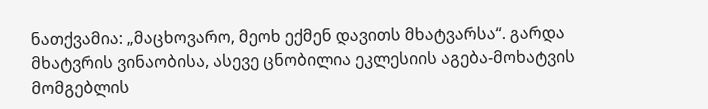ნათქვამია: „მაცხოვარო, მეოხ ექმენ დავითს მხატვარსა“. გარდა მხატვრის ვინაობისა, ასევე ცნობილია ეკლესიის აგება-მოხატვის მომგებლის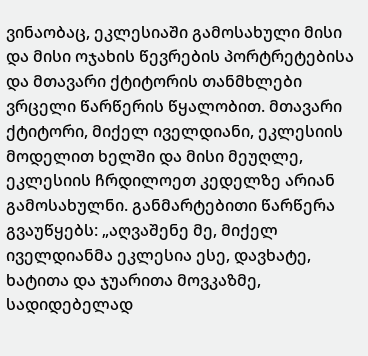ვინაობაც, ეკლესიაში გამოსახული მისი და მისი ოჯახის წევრების პორტრეტებისა და მთავარი ქტიტორის თანმხლები ვრცელი წარწერის წყალობით. მთავარი ქტიტორი, მიქელ იველდიანი, ეკლესიის მოდელით ხელში და მისი მეუღლე, ეკლესიის ჩრდილოეთ კედელზე არიან გამოსახულნი. განმარტებითი წარწერა გვაუწყებს: „აღვაშენე მე, მიქელ იველდიანმა ეკლესია ესე, დავხატე, ხატითა და ჯუარითა მოვკაზმე, სადიდებელად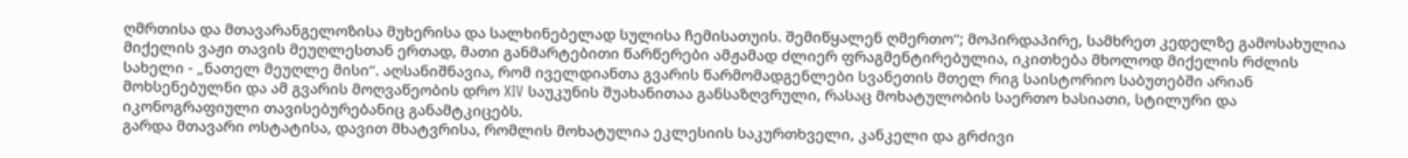ღმრთისა და მთავარანგელოზისა მუხერისა და სალხინებელად სულისა ჩემისათუის. შემიწყალენ ღმერთო“; მოპირდაპირე, სამხრეთ კედელზე გამოსახულია მიქელის ვაჟი თავის მეუღლესთან ერთად, მათი განმარტებითი წარწერები ამჟამად ძლიერ ფრაგმენტირებულია, იკითხება მხოლოდ მიქელის რძლის სახელი - „ნათელ მეუღლე მისი“. აღსანიშნავია, რომ იველდიანთა გვარის წარმომადგენლები სვანეთის მთელ რიგ საისტორიო საბუთებში არიან მოხსენებულნი და ამ გვარის მოღვაწეობის დრო XIV საუკუნის შუახანითაა განსაზღვრული, რასაც მოხატულობის საერთო ხასიათი, სტილური და იკონოგრაფიული თავისებურებანიც განამტკიცებს.
გარდა მთავარი ოსტატისა, დავით მხატვრისა, რომლის მოხატულია ეკლესიის საკურთხველი, კანკელი და გრძივი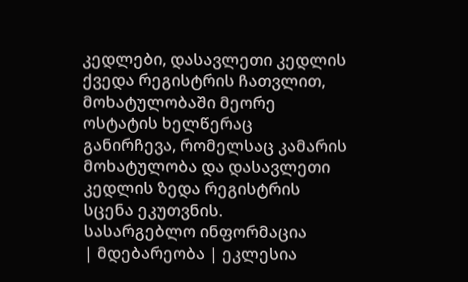კედლები, დასავლეთი კედლის ქვედა რეგისტრის ჩათვლით, მოხატულობაში მეორე ოსტატის ხელწერაც განირჩევა, რომელსაც კამარის მოხატულობა და დასავლეთი კედლის ზედა რეგისტრის სცენა ეკუთვნის.
სასარგებლო ინფორმაცია
| მდებარეობა | ეკლესია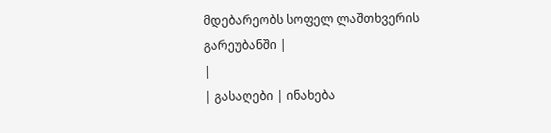მდებარეობს სოფელ ლაშთხვერის გარეუბანში |
|
| გასაღები | ინახება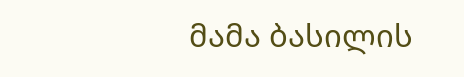მამა ბასილის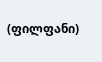(ფილფანი)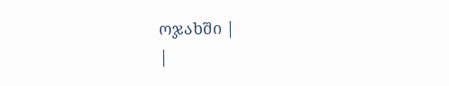ოჯახში |
|